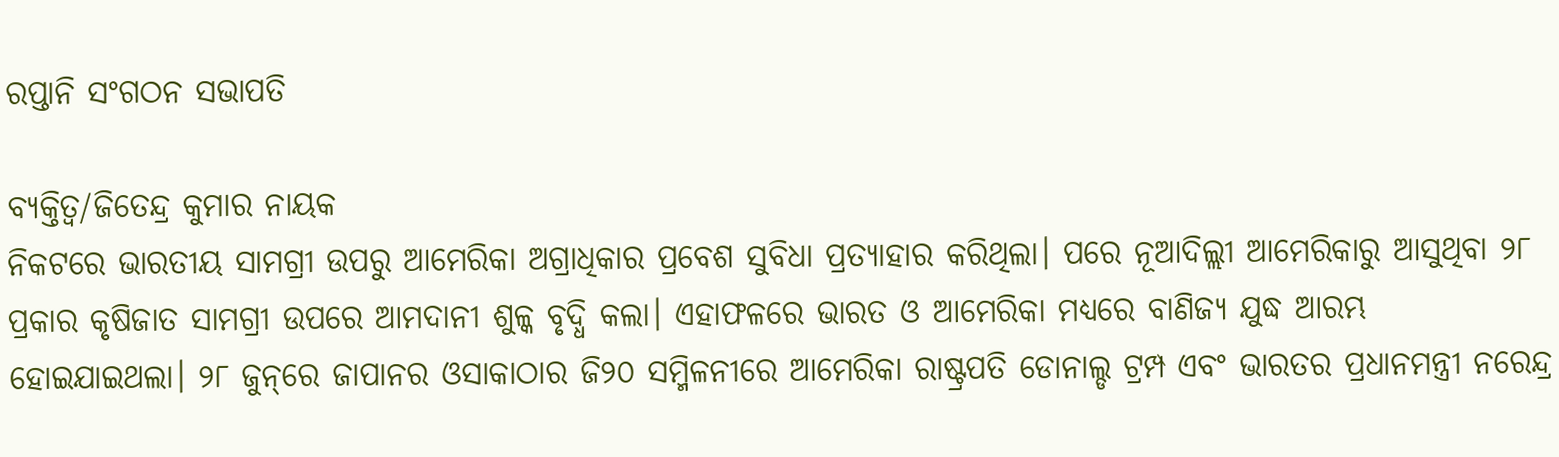ରପ୍ତାନି ସଂଗଠନ ସଭାପତି

ବ୍ୟକ୍ତିତ୍ୱ/ଜିତେନ୍ଦ୍ର କୁମାର ନାୟକ
ନିକଟରେ ଭାରତୀୟ ସାମଗ୍ରୀ ଉପରୁ ଆମେରିକା ଅଗ୍ରାଧିକାର ପ୍ରବେଶ ସୁବିଧା ପ୍ରତ୍ୟାହାର କରିଥିଲା। ପରେ ନୂଆଦିଲ୍ଲୀ ଆମେରିକାରୁ ଆସୁଥିବା ୨୮ ପ୍ରକାର କୃଷିଜାତ ସାମଗ୍ରୀ ଉପରେ ଆମଦାନୀ ଶୁଳ୍କ ବୃଦ୍ଧି କଲା। ଏହାଫଳରେ ଭାରତ ଓ ଆମେରିକା ମଧ୍ୟରେ ବାଣିଜ୍ୟ ଯୁଦ୍ଧ ଆରମ୍ଭ ହୋଇଯାଇଥଲା। ୨୮ ଜୁନ୍‌ରେ ଜାପାନର ଓସାକାଠାର ଜି୨୦ ସମ୍ମିଳନୀରେ ଆମେରିକା ରାଷ୍ଟ୍ରପତି ଡୋନାଲ୍ଡ ଟ୍ରମ୍ପ ଏବଂ ଭାରତର ପ୍ରଧାନମନ୍ତ୍ରୀ ନରେନ୍ଦ୍ର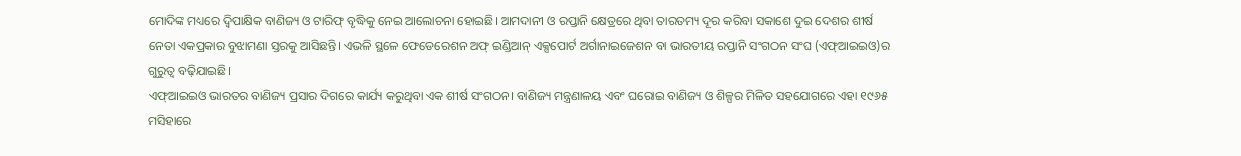ମୋଦିଙ୍କ ମଧ୍ୟରେ ଦ୍ୱିପାକ୍ଷିକ ବାଣିଜ୍ୟ ଓ ଟାରିଫ୍‌ ବୃଦ୍ଧିକୁ ନେଇ ଆଲୋଚନା ହୋଇଛି। ଆମଦାନୀ ଓ ରପ୍ତାନି କ୍ଷେତ୍ରରେ ଥିବା ତାରତମ୍ୟ ଦୂର କରିବା ସକାଶେ ଦୁଇ ଦେଶର ଶୀର୍ଷ ନେତା ଏକପ୍ରକାର ବୁଝାମଣା ସ୍ତରକୁ ଆସିଛନ୍ତି। ଏଭଳି ସ୍ଥଳେ ଫେଡେରେଶନ ଅଫ୍‌ ଇଣ୍ଡିଆନ୍‌ ଏକ୍ସପୋର୍ଟ ଅର୍ଗାନାଇଜେଶନ ବା ଭାରତୀୟ ରପ୍ତାନି ସଂଗଠନ ସଂଘ (ଏଫ୍‌ଆଇଇଓ)ର ଗୁରୁତ୍ୱ ବଢ଼ିଯାଇଛି।
ଏଫ୍‌ଆଇଇଓ ଭାରତର ବାଣିଜ୍ୟ ପ୍ରସାର ଦିଗରେ କାର୍ଯ୍ୟ କରୁଥିବା ଏକ ଶୀର୍ଷ ସଂଗଠନ। ବାଣିଜ୍ୟ ମନ୍ତ୍ରଣାଳୟ ଏବଂ ଘରୋଇ ବାଣିଜ୍ୟ ଓ ଶିଳ୍ପର ମିଳିତ ସହଯୋଗରେ ଏହା ୧୯୬୫ ମସିହାରେ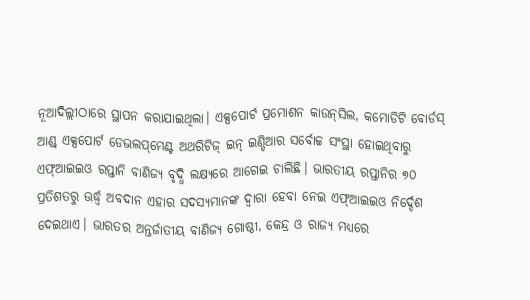ନୂଆଦିଲ୍ଲୀଠାରେ ସ୍ଥାପନ କରାଯାଇଥିଲା। ଏକ୍ସପୋର୍ଟ ପ୍ରମୋଶନ କାଉନ୍‌ସିଲ, କମୋଡିଟି ବୋର୍ଡସ୍‌ ଆଣ୍ଡ୍‌ ଏକ୍ସପୋର୍ଟ ଡେଭଲପ୍‌ମେଣ୍ଟ ଅଥରିଟିଜ୍‌ ଇନ୍‌ ଇଣ୍ଡିଆର ସର୍ବୋଚ୍ଚ ସଂସ୍ଥା ହୋଇଥିବାରୁ ଏଫ୍‌ଆଇଇଓ ରପ୍ତାନି ବାଣିଜ୍ୟ ବୃଦ୍ଧି ଲକ୍ଷ୍ୟରେ ଆଗେଇ ଚାଲିଛି। ଭାରତୀୟ ରପ୍ତାନିର ୭୦ ପ୍ରତିଶତରୁ ଊର୍ଦ୍ଧ୍ୱ ଅବଦାନ ଏହାର ସଦସ୍ୟମାନଙ୍କ ଦ୍ୱାରା ହେବା ନେଇ ଏଫ୍‌ଆଇଇଓ ନିର୍ଦ୍ଦେଶ ଦେଇଥାଏ। ଭାରତର ଅନ୍ତର୍ଜାତୀୟ ବାଣିଜ୍ୟ ଗୋଷ୍ଠୀ, କେନ୍ଦ୍ର ଓ ରାଜ୍ୟ ମଧ୍ୟରେ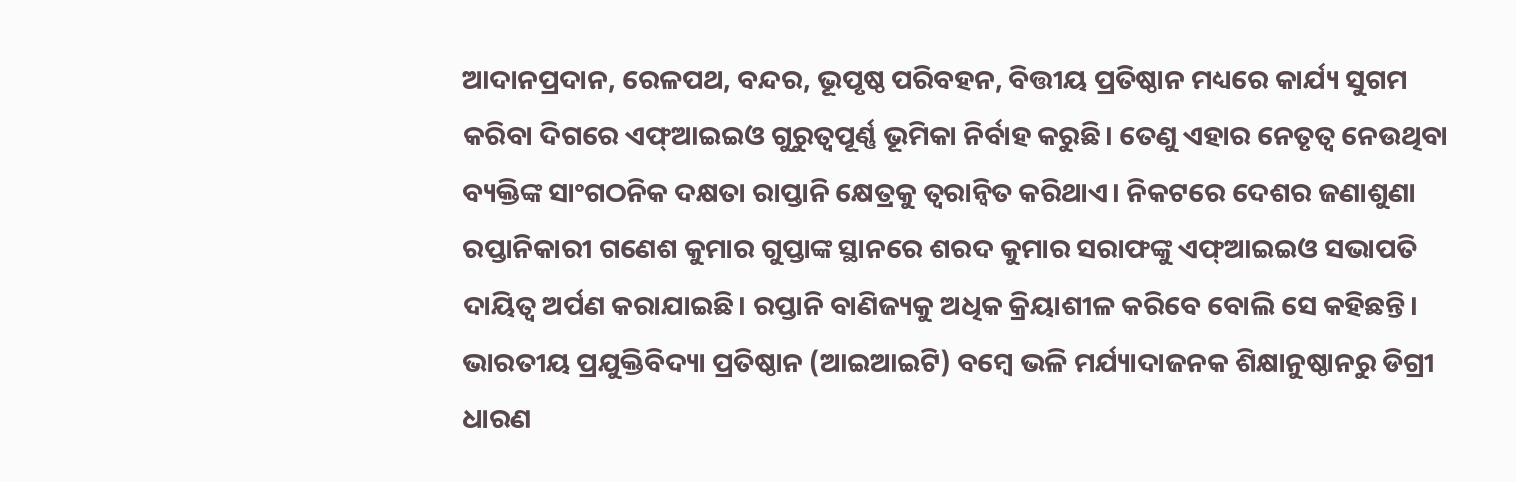ଆଦାନପ୍ରଦାନ, ରେଳପଥ, ବନ୍ଦର, ଭୂପୃଷ୍ଠ ପରିବହନ, ବିତ୍ତୀୟ ପ୍ରତିଷ୍ଠାନ ମଧ୍ୟରେ କାର୍ଯ୍ୟ ସୁଗମ କରିବା ଦିଗରେ ଏଫ୍‌ଆଇଇଓ ଗୁରୁତ୍ୱପୂର୍ଣ୍ଣ ଭୂମିକା ନିର୍ବାହ କରୁଛି। ତେଣୁ ଏହାର ନେତୃତ୍ୱ ନେଉଥିବା ବ୍ୟକ୍ତିଙ୍କ ସାଂଗଠନିକ ଦକ୍ଷତା ରାପ୍ତାନି କ୍ଷେତ୍ରକୁ ତ୍ୱରାନ୍ବିତ କରିଥାଏ। ନିକଟରେ ଦେଶର ଜଣାଶୁଣା ରପ୍ତାନିକାରୀ ଗଣେଶ କୁମାର ଗୁପ୍ତାଙ୍କ ସ୍ଥାନରେ ଶରଦ କୁମାର ସରାଫଙ୍କୁ ଏଫ୍‌ଆଇଇଓ ସଭାପତି ଦାୟିତ୍ୱ ଅର୍ପଣ କରାଯାଇଛି। ରପ୍ତାନି ବାଣିଜ୍ୟକୁ ଅଧିକ କ୍ରିୟାଶୀଳ କରିବେ ବୋଲି ସେ କହିଛନ୍ତି।
ଭାରତୀୟ ପ୍ରଯୁକ୍ତିବିଦ୍ୟା ପ୍ରତିଷ୍ଠାନ (ଆଇଆଇଟି) ବମ୍ବେ ଭଳି ମର୍ଯ୍ୟାଦାଜନକ ଶିକ୍ଷାନୁଷ୍ଠାନରୁ ଡିଗ୍ରୀ ଧାରଣ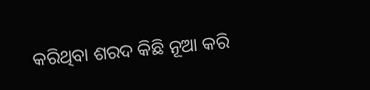କରିଥିବା ଶରଦ କିଛି ନୂଆ କରି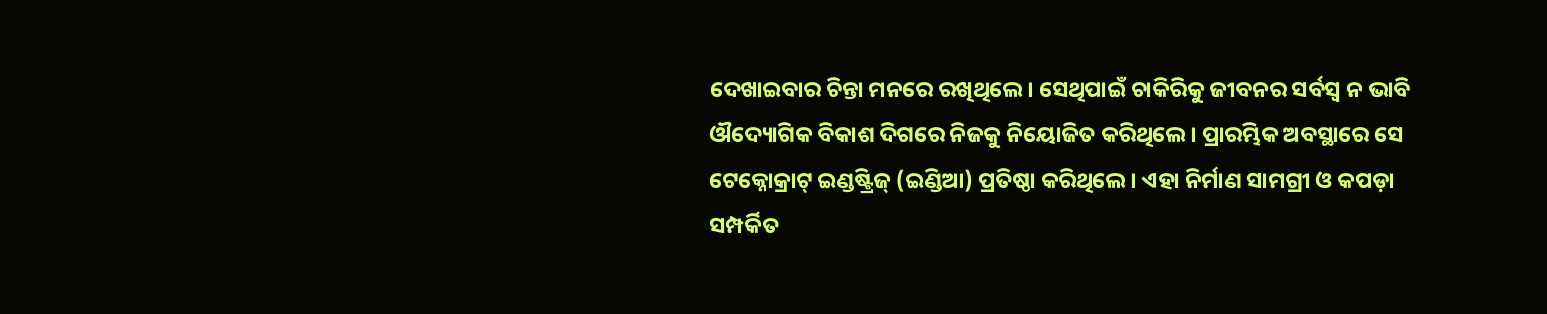ଦେଖାଇବାର ଚିନ୍ତା ମନରେ ରଖିଥିଲେ। ସେଥିପାଇଁ ଚାକିରିକୁ ଜୀବନର ସର୍ବସ୍ବ ନ ଭାବି ଔଦ୍ୟୋଗିକ ବିକାଶ ଦିଗରେ ନିଜକୁ ନିୟୋଜିତ କରିଥିଲେ। ପ୍ରାରମ୍ଭିକ ଅବସ୍ଥାରେ ସେ ଟେକ୍ନୋକ୍ରାଟ୍‌ ଇଣ୍ଡଷ୍ଟ୍ରିଜ୍‌ (ଇଣ୍ଡିଆ) ପ୍ରତିଷ୍ଠା କରିଥିଲେ। ଏହା ନିର୍ମାଣ ସାମଗ୍ରୀ ଓ କପଡ଼ା ସମ୍ପର୍କିତ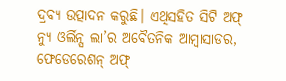ଦ୍ରବ୍ୟ ଉତ୍ପାଦନ କରୁଛି। ଏଥିସହିତ ସିଟି ଅଫ୍‌ ନ୍ୟୁ ଓର୍ଲିନ୍ସ ଲା’ର ଅବୈତନିକ ଆମ୍ବାସାଡର, ଫେଡେରେଶନ୍‌ ଅଫ୍‌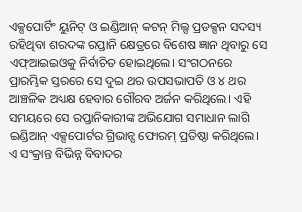ଏକ୍ସପୋର୍ଟିଂ ୟୁନିଟ୍‌ ଓ ଇଣ୍ଡିଆନ୍‌ କଟନ୍‌ ମିଲ୍ସ ପ୍ରଡକ୍ସନ ସଦସ୍ୟ ରହିଥିବା ଶରଦଙ୍କ ରପ୍ତାନି କ୍ଷେତ୍ରରେ ବିଶେଷ ଜ୍ଞାନ ଥିବାରୁ ସେ ଏଫ୍‌ଆଇଇଓକୁ ନିର୍ବାଚିତ ହୋଇଥିଲେ। ସଂଗଠନରେ ପ୍ରାରମ୍ଭିକ ସ୍ତରରେ ସେ ଦୁଇ ଥର ଉପସଭାପତି ଓ ୪ ଥର ଆଞ୍ଚଳିକ ଅଧ୍ୟକ୍ଷ ହେବାର ଗୌରବ ଅର୍ଜନ କରିଥିଲେ। ଏହି ସମୟରେ ସେ ରପ୍ତାନିକାରୀଙ୍କ ଅଭିଯୋଗ ସମାଧାନ ଲାଗି ଇଣ୍ଡିଆନ୍‌ ଏକ୍ସପୋର୍ଟର ଗ୍ରିଭାନ୍ସ ଫୋରମ୍‌ ପ୍ରତିଷ୍ଠା କରିଥିଲେ। ଏ ସଂକ୍ରାନ୍ତ ବିଭିନ୍ନ ବିବାଦର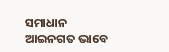ସମାଧାନ ଆଇନଗତ ଭାବେ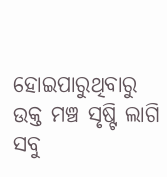ହୋଇପାରୁଥିବାରୁ ଉକ୍ତ ମଞ୍ଚ ସୃଷ୍ଟି ଲାଗି ସବୁ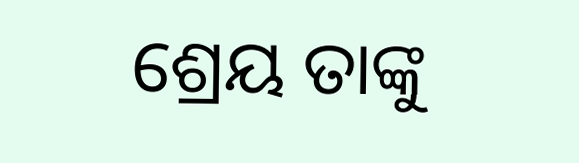ଶ୍ରେୟ ତାଙ୍କୁ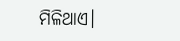ମିଳିଥାଏ।